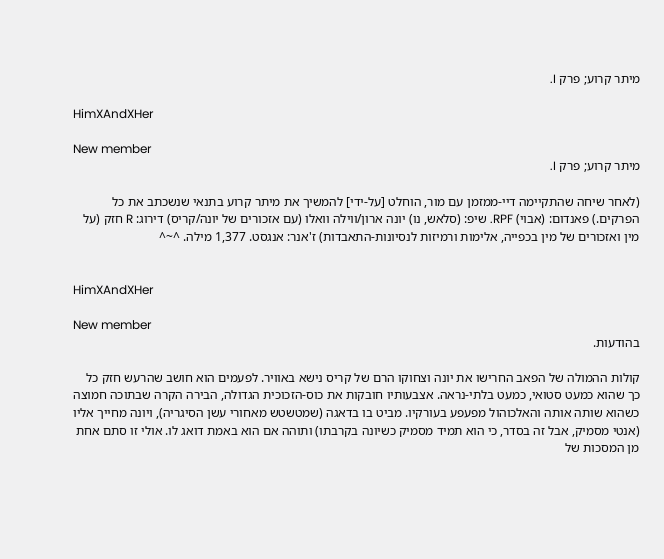מיתר קרוע; פרק I.

HimXAndXHer

New member
מיתר קרוע; פרק I.

(לאחר שיחה שהתקיימה דיי-ממזמן עם מור, הוחלט [על-ידי] להמשיך את מיתר קרוע בתנאי שנשכתב את כל הפרקים.) פאנדום: (אבוי) RPF. שיפ: (סלאש, נו) יונה ארון/ווילה וואלו (עם אזכורים של יונה/קריס) דירוג: R חזק (על מין ואזכורים של מין בכפייה, אלימות ורמיזות לנסיונות-התאבדות) ז'אנר: אנגסט. 1,377 מילה. ^~^


HimXAndXHer

New member
בהודעות.

קולות ההמולה של הפאב החרישו את יונה וצחוקו הרם של קריס נישא באוויר. לפעמים הוא חושב שהרעש חזק כל כך שהוא כמעט סטואי, כמעט בלתי-נראה. אצבעותיו חובקות את כוס-הזכוכית הגדולה, הבירה הקרה שבתוכה חמוצה כשהוא שותה אותה והאלכוהול מפעפע בעורקיו. מביט בו בדאגה (שמטשטש מאחורי עשן הסיגריה), ויונה מחייך אליו (אנטי מסמיק, אבל זה בסדר, כי הוא תמיד מסמיק כשיונה בקרבתו) ותוהה אם הוא באמת דואג לו. אולי זו סתם אחת מן המסכות של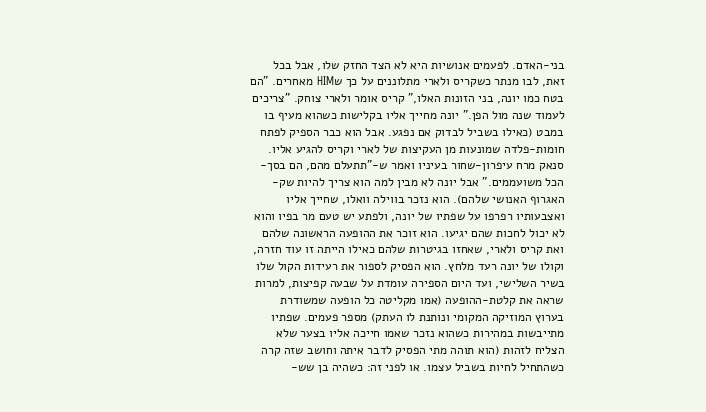בני-האדם. לפעמים אנושיות היא לא הצד החזק שלו, אבל בכל זאת, לבו מנתר כשקריס ולארי מתלוננים על כך שHIM מאחרים. "הם בטח כמו יונה, בני הזונות האלו," קריס אומר ולארי צוחק. "צריכים לעמוד שנה מול הפן." יונה מחייך אליו בקלישות כשהוא מעיף בו במבט (כאילו בשביל לבדוק אם נפגע. אבל הוא כבר הספיק לפתח חומות-פלדה שמונעות מן העקיצות של לארי וקריס להגיע אליו. סנאק מרח עיפרון-שחור בעיניו ואמר ש-"תתעלם מהם, הם בסך-הכל משועממים." אבל יונה לא מבין למה הוא צריך להיות שק-האגרוף האנושי שלהם). הוא נזכר בווילה וואלו, שחייך אליו ואצבעותיו רפרפו על שפתיו של יונה, ולפתע יש טעם מר בפיו והוא לא יכול לחכות שהם יגיעו. הוא זוכר את ההופעה הראשונה שלהם ואת קריס ולארי, שאחזו בגיטרות שלהם כאילו הייתה זו עוד חזרה, וקולו של יונה רעד מלחץ. הוא הפסיק לספור את רעידות הקול שלו בשיר השלישי, ועד היום הספירה עומדת על שבעה קפיצות, למרות שראה את קלטת-ההופעה (אמו מקליטה כל הופעה שמשודרת בערוץ המוזיקה המקומי ונותנת לו העתק) מספר פעמים. שפתיו מתייבשות במהירות כשהוא נזכר שאמו חייכה אליו בצער שלא הצליח לזהות (הוא תוהה מתי הפסיק לדבר איתה וחושב שזה קרה כשהתחיל לחיות בשביל עצמו. או לפני זה: כשהיה בן שש-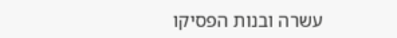עשרה ובנות הפסיקו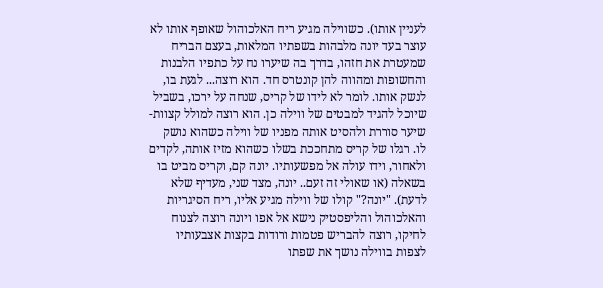לעניין אותו). כשווילה מגיע ריח האלכוהול שאופף אותו לא עוצר בעד יונה מלבהות בשפתיו המלאות, בעצם הבריח שמעטרת את חזהו, בדרך בה שיערו נח על כתפיו הלבנות והחשופות ומהווה להן קונטרס חד. הוא רוצה... לגעת בו, לנשק אותו. לומר לא לידו של קריס, שנחה על ירכו, בשביל שיוכל להגיד למבטים של ווילה כן. הוא רוצה למולל קצוות-שיער סוררת ולהסיט אותה מפניו של ווילה כשהוא נושק לו. רגלו של קריס מתחככת בשלו כשהוא מזיז אותה, לקדים ולאחור, וידו עולה אל מפשעותיו. יונה קם, וקריס מביט בו בשאלה (או שאולי זה זעם.. יונה, מצד שני, מעדיף שלא לדעת). "יונה?" קולו של ווילה מגיע אליו, ריח הסיגריות והאלכוהול והליפסטיק נישא אל אפו ויונה רוצה לצנוח לחיקו, רוצה להבריש פטמות ורודות בקצות אצבעותיו לצפות בווילה נושך את שפתו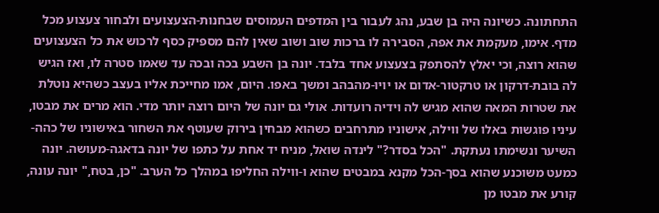התחתונה. כשיונה היה בן שבע, נהג לעבור בין המדפים העמוסים שבחנות-הצעצועים ולבחור צעצוע מכל מדף. אימו, מעקמת את אפה, הסבירה לו ברכות שוב ושוב שאין להם מספיק כסף לרכוש את כל הצעצועים שהוא רוצה, וכי יאלץ להסתפק בצעצוע אחד בלבד. יונה בן השבע בכה ובכה עד שאמו סטרה לו, ואז הגיש לה בובת-דרקון או טרקטור-אדום או יויו-מהבהב ומשך באפו. היום, אמו מחייכת אליו בעצב כשהיא נוטלת את שטרות המאה שהוא מגיש לה וידיה רועדות. אולי גם יונה של היום רוצה יותר מדי. הוא מרים את מבטו, עיניו פוגשות באלו של ווילה, אישוניו מתרחבים כשהוא מבחין בירוק שעוטף את השחור באישוניו של כהה-השיער ונשימתו נעתקת. "הכל בסדר?" לינדה שואל, מניח יד אחת על כתפו של יונה בדאגה-מעושה. יונה כמעט משוכנע שהוא בסך-הכל מקנא במבטים שהוא ו-ווילה החליפו במהלך כל הערב. "כן, בטח," יונה עונה, קורע את מבטו מן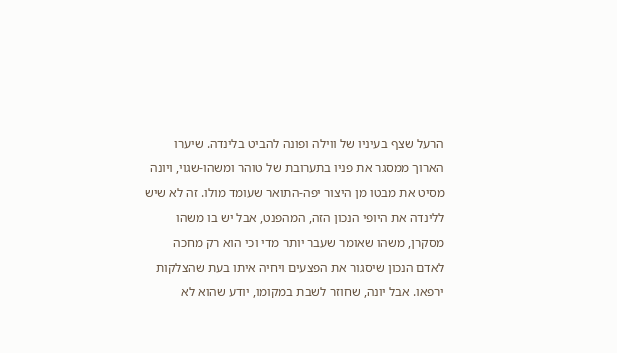הרעל שצף בעיניו של ווילה ופונה להביט בלינדה. שיערו הארוך ממסגר את פניו בתערובת של טוהר ומשהו-שגוי, ויונה מסיט את מבטו מן היצור יפה-התואר שעומד מולו. זה לא שיש ללינדה את היופי הנכון הזה, המהפנט, אבל יש בו משהו מסקרן, משהו שאומר שעבר יותר מדי וכי הוא רק מחכה לאדם הנכון שיסגור את הפצעים ויחיה איתו בעת שהצלקות ירפאו. אבל יונה, שחוזר לשבת במקומו, יודע שהוא לא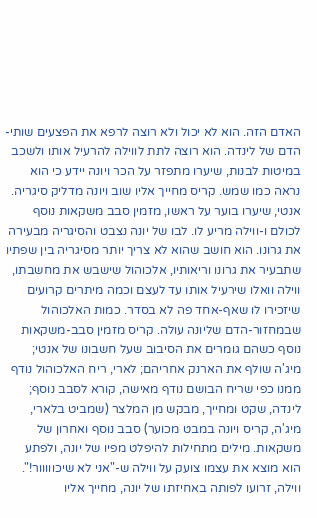האדם הזה. הוא לא יכול ולא רוצה לרפא את הפצעים שותי-הדם של לינדה. הוא רוצה לתת לווילה להרעיל אותו ולשכב במיטות לבנות, שיערו מתפזר על הכר ויונה יידע כי הוא נראה כמו שמש. קריס מחייך אליו שוב ויונה מדליק סיגריה. אנטי, שיערו בוער על ראשו, מזמין סבב משקאות נוסף לכולם ו-ווילה מריע לו. לבו של יונה נצבט והסיגריה מבעירה את גרונו. הוא חושב שהוא לא צריך יותר מסיגריה בין שפתיו שתבעיר את גרונו וריאותיו, אלכוהול שישבש את מחשבתו, ווילה וואלו שירעיל אותו עד לעצם וכמה מיתרים קרועים שיזכירו לו שאף-אחד פה לא בסדר. כמות האלכוהול שבמחזור-הדם שליונה עולה. קריס מזמין סבב-משקאות נוסף כשהם גומרים את הסיבוב שעל חשבונו של אנטי; מיג'ה שולף את הארנק אחריהם; לארי, ריח האלכוהול נודף ממנו כפי שריח הבושם נודף מאישה, קורא לסבב נוסף; לינדה, שקט ומחייך, מבקש מן המלצר (שמביט בלארי, מיג'ה, קריס ויונה במבט מכוער) סבב נוסף ואחרון של משקאות. מילים מתחילות להיפלט מפיו של יונה, ולפתע הוא מוצא את עצמו צועק על ווילה ש-"אני לא שיכווווור!". ווילה, זרועו לפותה באחיזתו של יונה, מחייך אליו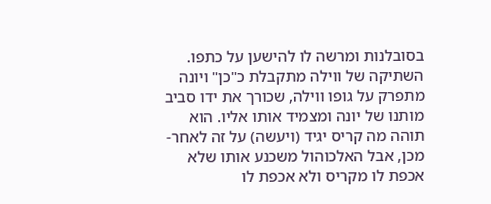בסובלנות ומרשה לו להישען על כתפו. השתיקה של ווילה מתקבלת כ"כן" ויונה מתפרק על גופו ווילה, שכורך את ידו סביב מותנו של יונה ומצמיד אותו אליו. הוא תוהה מה קריס יגיד (ויעשה) על זה לאחר-מכן, אבל האלכוהול משכנע אותו שלא אכפת לו מקריס ולא אכפת לו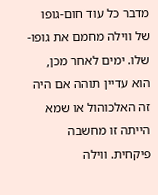מדבר כל עוד חום-גופו של ווילה מחמם את גופו-שלו. ימים לאחר מכן, הוא עדיין תוהה אם היה זה האלכוהול או שמא הייתה זו מחשבה פיקחית. ווילה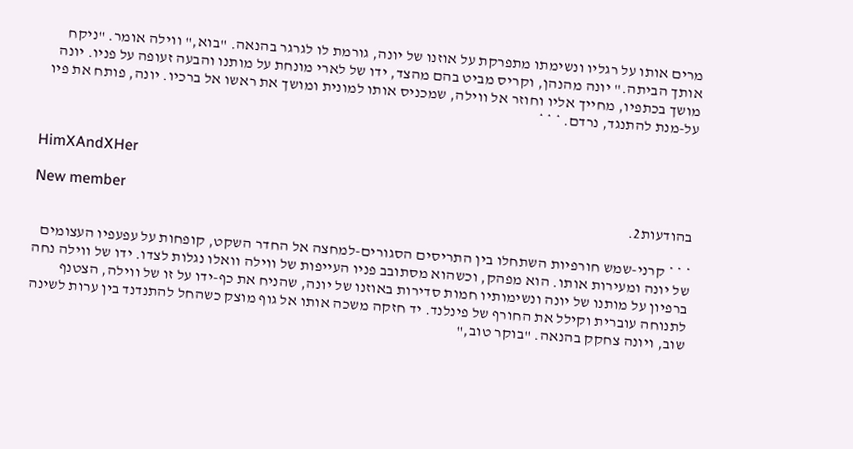מרים אותו על רגליו ונשימתו מתפרקת על אוזנו של יונה, גורמת לו לגרגר בהנאה. "בוא," ווילה אומר. "ניקח אותך הביתה." יונה מהנהן, וקריס מביט בהם מהצד, ידו של לארי מונחת על מותנו והבעה זעופה על פניו. יונה מושך בכתפיו, מחייך אליו וחוזר אל ווילה, שמכניס אותו למונית ומושך את ראשו אל ברכיו. יונה, פותח את פיו על-מנת להתנגד, נרדם. * * *


HimXAndXHer

New member
בהודעות2.

* * * קרני-שמש חורפיות השתחלו בין התריסים הסגורים-למחצה אל החדר השקט, קופחות על עפעפיו העצומים של יונה ומעירות אותו. הוא מפהק, וכשהוא מסתובב פניו העייפות של ווילה וואלו נגלות לצדו. ידו של ווילה נחה ברפיון על מותנו של יונה ונשימותיו חמות סדירות באוזנו של יונה, שהניח את כף-ידו על זו של ווילה, הצטנף לתנוחה עוברית וקילל את החורף של פינלנד. יד חזקה משכה אותו אל גוף מוצק כשהחל להתנדנד בין ערות לשינה שוב, ויונה צחקק בהנאה. "בוקר טוב,"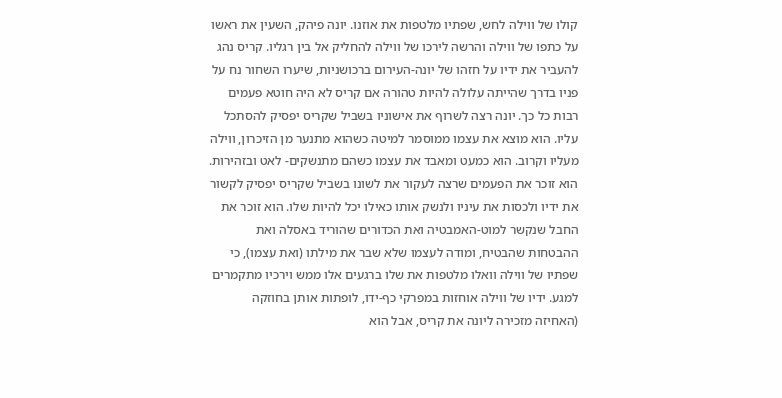קולו של ווילה לחש, שפתיו מלטפות את אוזנו. יונה פיהק, השעין את ראשו על כתפו של ווילה והרשה לירכו של ווילה להחליק אל בין רגליו. קריס נהג להעביר את ידיו על חזהו של יונה-העירום ברכושניות, שיערו השחור נח על פניו בדרך שהייתה עלולה להיות טהורה אם קריס לא היה חוטא פעמים רבות כל כך. יונה רצה לשרוף את אישוניו בשביל שקריס יפסיק להסתכל עליו. הוא מוצא את עצמו ממוסמר למיטה כשהוא מתנער מן הזיכרון, ווילה מעליו וקרוב. הוא כמעט ומאבד את עצמו כשהם מתנשקים- לאט ובזהירות. הוא זוכר את הפעמים שרצה לעקור את לשונו בשביל שקריס יפסיק לקשור את ידיו ולכסות את עיניו ולנשק אותו כאילו יכל להיות שלו. הוא זוכר את החבל שנקשר למוט-האמבטיה ואת הכדורים שהוריד באסלה ואת ההבטחות שהבטיח, ומודה לעצמו שלא שבר את מילתו (ואת עצמו), כי שפתיו של ווילה וואלו מלטפות את שלו ברגעים אלו ממש וירכיו מתקמרים למגע. ידיו של ווילה אוחזות במפרקי כף-ידו, לופתות אותן בחוזקה (האחיזה מזכירה ליונה את קריס, אבל הוא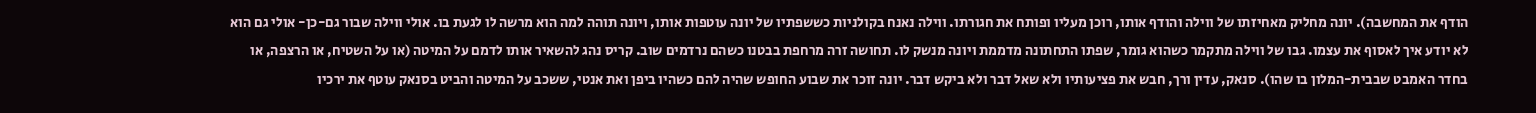הודף את המחשבה). יונה מחליק מאחיזתו של ווילה והודף אותו, רוכן מעליו ופותח את חגורתו. ווילה נאנח בקולניות כששפתיו של יונה עוטפות אותו, ויונה תוהה למה הוא מרשה לו לגעת בו. אולי ווילה שבור גם-כן- אולי גם הוא לא יודע איך לאסוף את עצמו. גבו של ווילה מתקמר כשהוא גומר, שפתו התחתונה מדממת ויונה מנשק לו. תחושה זרה מרחפת בבטנו כשהם נרדמים שוב. קריס נהג להשאיר אותו לדמם על המיטה (או על השטיח, או הרצפה, או בחדר האמבט שבבית-המלון בו שהו). סנאק, עדין ורך, חבש את פציעותיו ולא שאל דבר ולא ביקש דבר. יונה זוכר את שבוע החופש שהיה להם כשהיו ביפן ואת אנטי, ששכב על המיטה והביט בסנאק עוטף את ירכיו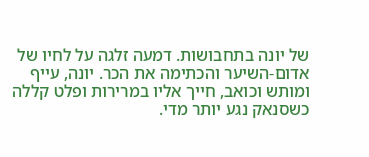של יונה בתחבושות. דמעה זלגה על לחיו של אדום-השיער והכתימה את הכר. יונה, עייף ומותש וכואב, חייך אליו במרירות ופלט קללה כשסנאק נגע יותר מדי.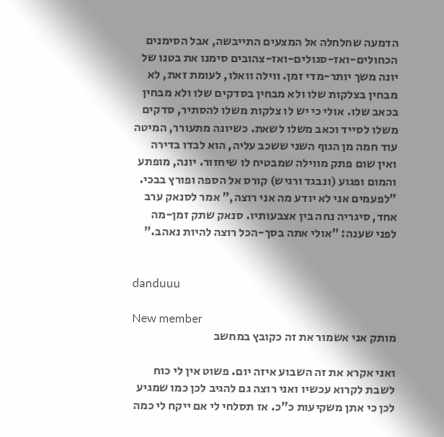הדמעה שחלחלה אל המצעים התייבשה, אבל הסימנים הכחולים-ואז-סגולים-ואז-צהובים סימנו את בטנו של יונה משך יותר-מדי זמן. ווילה וואלו, לעומת זאת, לא מבחין בצלקות שלו ולא מבחין בסדקים שלו ולא מבחין בכאב שלו. אולי כי יש לו צלקות משלו להסתיר, סדקים משלו לסייד וכאב משלו לשאת. כשיונה מתעורר, המיטה עוד חמה מן הגוף השני ששכב עליה, הוא לבדו בדירה ואין שום פתק מווילה שמבטיח לו שיחזור. יונה, מופתע והמום ופגוע (ונבגד ורגיש) קורס אל הספה ופורץ בבכי. "לפעמים אני לא יודע מה אני רוצה," אמר לסנאק ערב אחד, סיגריה נחה בין אצבעותיו. סנאק שתק זמן-מה לפני שענה: "אולי אתה בסך-הכל רוצה להיות נאהב."


danduuu

New member
מותק אני אשמור את זה כקובץ במחשב

ואני אקרא את זה השבוע איזה יום. פשוט אין לי כוח לשבת לקרוא עכשיו ואני רוצה גם להגיב לכן כמו שמגיע לכן כי אתן משקיעות כ"כ. אז תסלחי לי אם ייקח לי כמה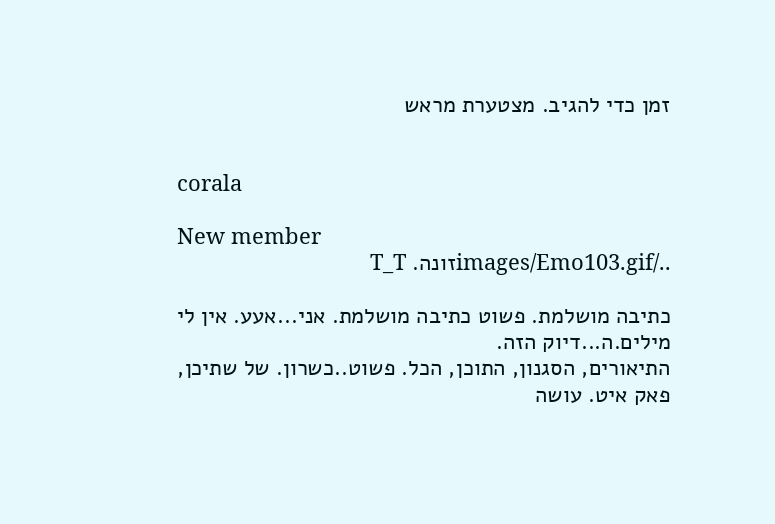זמן כדי להגיב. מצטערת מראש


corala

New member
../images/Emo103.gifזונה. T_T

כתיבה מושלמת. פשוט כתיבה מושלמת. אני...אעע. אין לי מילים.ה...דיוק הזה.
התיאורים, הסגנון, התוכן, הכל. פשוט..כשרון. של שתיכן, פאק איט. עושה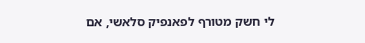לי חשק מטורף לפאנפיק סלאשי, אם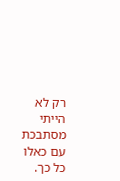רק לא הייתי מסתבכת עם כאלו כל כך.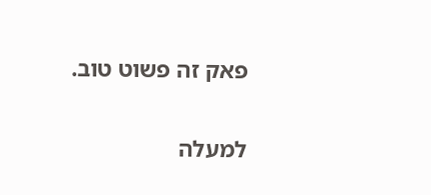פאק זה פשוט טוב.

למעלה